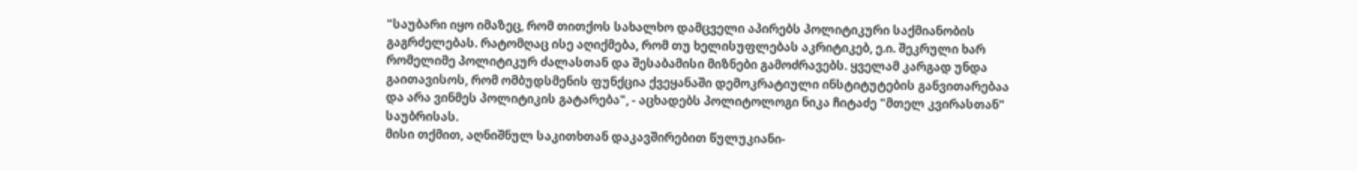"საუბარი იყო იმაზეც, რომ თითქოს სახალხო დამცველი აპირებს პოლიტიკური საქმიანობის გაგრძელებას. რატომღაც ისე აღიქმება, რომ თუ ხელისუფლებას აკრიტიკებ, ე.ი. შეკრული ხარ რომელიმე პოლიტიკურ ძალასთან და შესაბამისი მიზნები გამოძრავებს. ყველამ კარგად უნდა გაითავისოს, რომ ომბუდსმენის ფუნქცია ქვეყანაში დემოკრატიული ინსტიტუტების განვითარებაა და არა ვინმეს პოლიტიკის გატარება", - აცხადებს პოლიტოლოგი ნიკა ჩიტაძე "მთელ კვირასთან" საუბრისას.
მისი თქმით, აღნიშნულ საკითხთან დაკავშირებით წულუკიანი-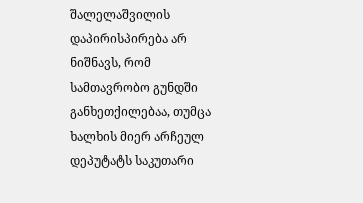შალელაშვილის დაპირისპირება არ ნიშნავს, რომ სამთავრობო გუნდში განხეთქილებაა, თუმცა ხალხის მიერ არჩეულ დეპუტატს საკუთარი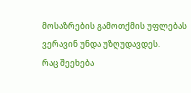მოსაზრების გამოთქმის უფლებას ვერავინ უნდა უზღუდავდეს.
რაც შეეხება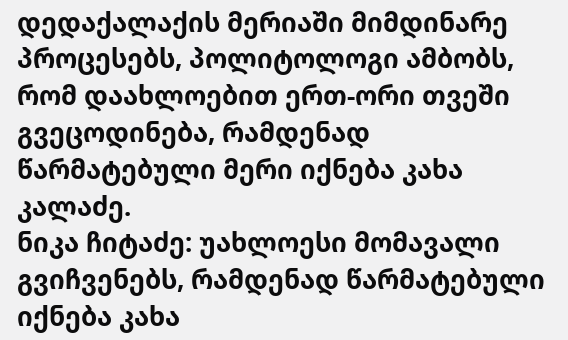დედაქალაქის მერიაში მიმდინარე პროცესებს, პოლიტოლოგი ამბობს, რომ დაახლოებით ერთ-ორი თვეში გვეცოდინება, რამდენად წარმატებული მერი იქნება კახა კალაძე.
ნიკა ჩიტაძე: უახლოესი მომავალი გვიჩვენებს, რამდენად წარმატებული იქნება კახა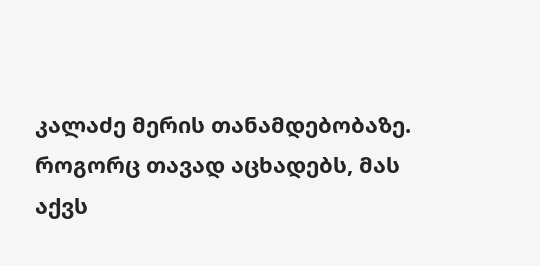კალაძე მერის თანამდებობაზე. როგორც თავად აცხადებს, მას აქვს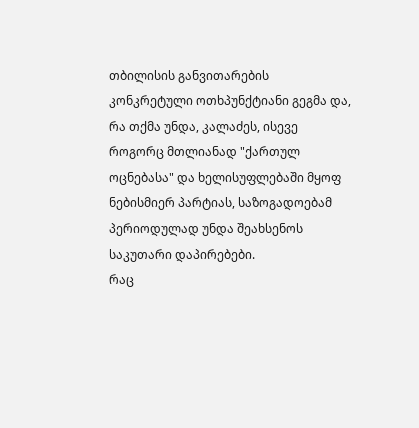თბილისის განვითარების კონკრეტული ოთხპუნქტიანი გეგმა და, რა თქმა უნდა, კალაძეს, ისევე როგორც მთლიანად "ქართულ ოცნებასა" და ხელისუფლებაში მყოფ ნებისმიერ პარტიას, საზოგადოებამ პერიოდულად უნდა შეახსენოს საკუთარი დაპირებები.
რაც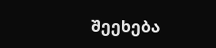შეეხება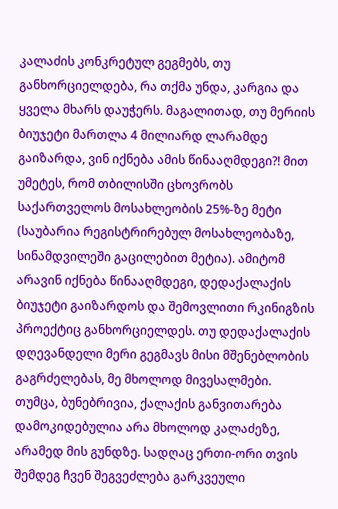კალაძის კონკრეტულ გეგმებს, თუ განხორციელდება, რა თქმა უნდა, კარგია და ყველა მხარს დაუჭერს. მაგალითად, თუ მერიის ბიუჯეტი მართლა 4 მილიარდ ლარამდე გაიზარდა, ვინ იქნება ამის წინააღმდეგი?! მით უმეტეს, რომ თბილისში ცხოვრობს საქართველოს მოსახლეობის 25%-ზე მეტი (საუბარია რეგისტრირებულ მოსახლეობაზე, სინამდვილეში გაცილებით მეტია). ამიტომ არავინ იქნება წინააღმდეგი, დედაქალაქის ბიუჯეტი გაიზარდოს და შემოვლითი რკინიგზის პროექტიც განხორციელდეს. თუ დედაქალაქის დღევანდელი მერი გეგმავს მისი მშენებლობის გაგრძელებას, მე მხოლოდ მივესალმები.
თუმცა, ბუნებრივია, ქალაქის განვითარება დამოკიდებულია არა მხოლოდ კალაძეზე, არამედ მის გუნდზე. სადღაც ერთი-ორი თვის შემდეგ ჩვენ შეგვეძლება გარკვეული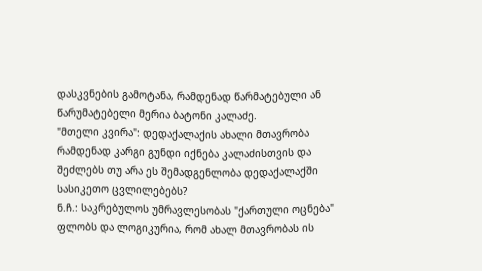დასკვნების გამოტანა, რამდენად წარმატებული ან წარუმატებელი მერია ბატონი კალაძე.
"მთელი კვირა": დედაქალაქის ახალი მთავრობა რამდენად კარგი გუნდი იქნება კალაძისთვის და შეძლებს თუ არა ეს შემადგენლობა დედაქალაქში სასიკეთო ცვლილებებს?
ნ.ჩ.: საკრებულოს უმრავლესობას "ქართული ოცნება" ფლობს და ლოგიკურია, რომ ახალ მთავრობას ის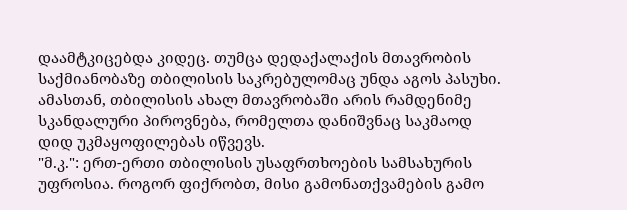დაამტკიცებდა კიდეც. თუმცა დედაქალაქის მთავრობის საქმიანობაზე თბილისის საკრებულომაც უნდა აგოს პასუხი. ამასთან, თბილისის ახალ მთავრობაში არის რამდენიმე სკანდალური პიროვნება, რომელთა დანიშვნაც საკმაოდ დიდ უკმაყოფილებას იწვევს.
"მ.კ.": ერთ-ერთი თბილისის უსაფრთხოების სამსახურის უფროსია. როგორ ფიქრობთ, მისი გამონათქვამების გამო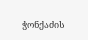ჭონქაძის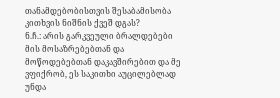თანამდებობისთვის შესაბამისობა კითხვის ნიშნის ქვეშ დგას?
ნ.ჩ.: არის გარკვეული ბრალდებები მის მოსაზრებებთან და მოწოდებებთან დაკავშირებით და მე ვფიქრობ, ეს საკითხი აუცილებლად უნდა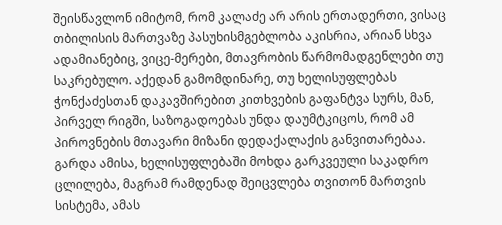შეისწავლონ იმიტომ, რომ კალაძე არ არის ერთადერთი, ვისაც თბილისის მართვაზე პასუხისმგებლობა აკისრია, არიან სხვა ადამიანებიც, ვიცე-მერები, მთავრობის წარმომადგენლები თუ საკრებულო. აქედან გამომდინარე, თუ ხელისუფლებას ჭონქაძესთან დაკავშირებით კითხვების გაფანტვა სურს, მან, პირველ რიგში, საზოგადოებას უნდა დაუმტკიცოს, რომ ამ პიროვნების მთავარი მიზანი დედაქალაქის განვითარებაა.
გარდა ამისა, ხელისუფლებაში მოხდა გარკვეული საკადრო ცლილება, მაგრამ რამდენად შეიცვლება თვითონ მართვის სისტემა, ამას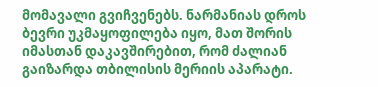მომავალი გვიჩვენებს. ნარმანიას დროს ბევრი უკმაყოფილება იყო, მათ შორის იმასთან დაკავშირებით, რომ ძალიან გაიზარდა თბილისის მერიის აპარატი.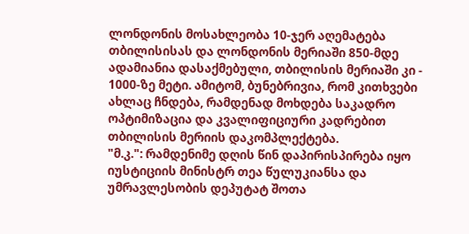ლონდონის მოსახლეობა 10-ჯერ აღემატება თბილისისას და ლონდონის მერიაში 850-მდე ადამიანია დასაქმებული, თბილისის მერიაში კი - 1000-ზე მეტი. ამიტომ, ბუნებრივია, რომ კითხვები ახლაც ჩნდება, რამდენად მოხდება საკადრო ოპტიმიზაცია და კვალიფიციური კადრებით თბილისის მერიის დაკომპლექტება.
"მ.კ.": რამდენიმე დღის წინ დაპირისპირება იყო იუსტიციის მინისტრ თეა წულუკიანსა და უმრავლესობის დეპუტატ შოთა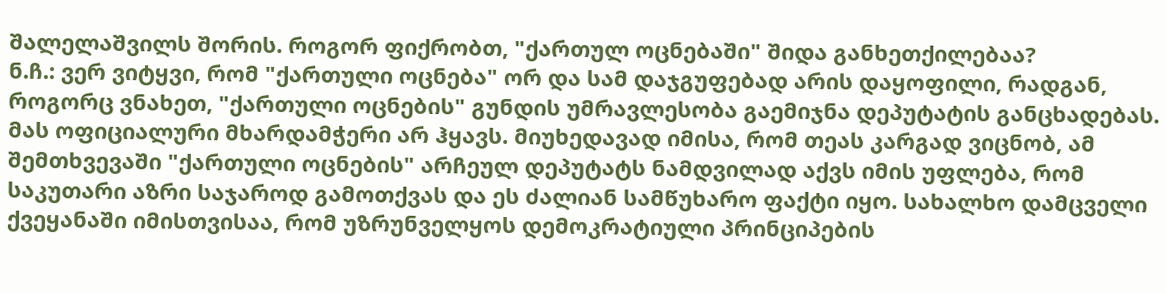შალელაშვილს შორის. როგორ ფიქრობთ, "ქართულ ოცნებაში" შიდა განხეთქილებაა?
ნ.ჩ.: ვერ ვიტყვი, რომ "ქართული ოცნება" ორ და სამ დაჯგუფებად არის დაყოფილი, რადგან, როგორც ვნახეთ, "ქართული ოცნების" გუნდის უმრავლესობა გაემიჯნა დეპუტატის განცხადებას. მას ოფიციალური მხარდამჭერი არ ჰყავს. მიუხედავად იმისა, რომ თეას კარგად ვიცნობ, ამ შემთხვევაში "ქართული ოცნების" არჩეულ დეპუტატს ნამდვილად აქვს იმის უფლება, რომ საკუთარი აზრი საჯაროდ გამოთქვას და ეს ძალიან სამწუხარო ფაქტი იყო. სახალხო დამცველი ქვეყანაში იმისთვისაა, რომ უზრუნველყოს დემოკრატიული პრინციპების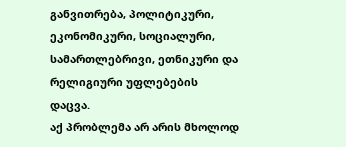განვითრება, პოლიტიკური, ეკონომიკური, სოციალური, სამართლებრივი, ეთნიკური და რელიგიური უფლებების დაცვა.
აქ პრობლემა არ არის მხოლოდ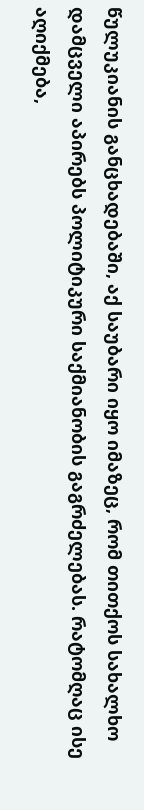წულუკიანის განცხადებაში, აქ საუბარი იყო იმაზეც, რომ თითქოს სახალხო დამცველი აპირებს პოლიტიკური საქმიანობის გაგრძელებას. რატომღაც ისე აღიქმება,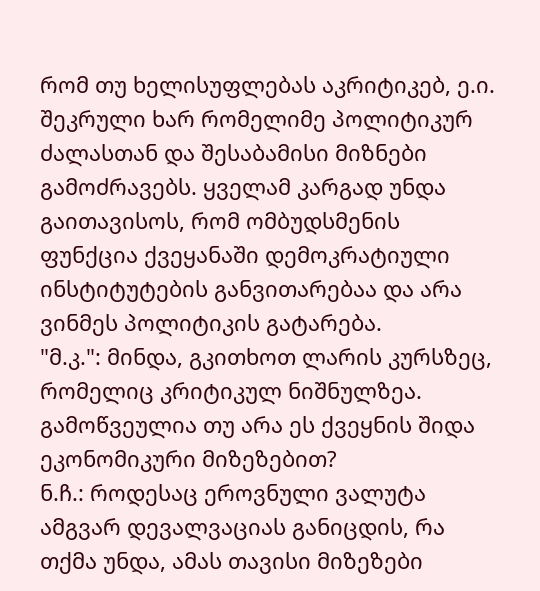რომ თუ ხელისუფლებას აკრიტიკებ, ე.ი. შეკრული ხარ რომელიმე პოლიტიკურ ძალასთან და შესაბამისი მიზნები გამოძრავებს. ყველამ კარგად უნდა გაითავისოს, რომ ომბუდსმენის ფუნქცია ქვეყანაში დემოკრატიული ინსტიტუტების განვითარებაა და არა ვინმეს პოლიტიკის გატარება.
"მ.კ.": მინდა, გკითხოთ ლარის კურსზეც, რომელიც კრიტიკულ ნიშნულზეა. გამოწვეულია თუ არა ეს ქვეყნის შიდა ეკონომიკური მიზეზებით?
ნ.ჩ.: როდესაც ეროვნული ვალუტა ამგვარ დევალვაციას განიცდის, რა თქმა უნდა, ამას თავისი მიზეზები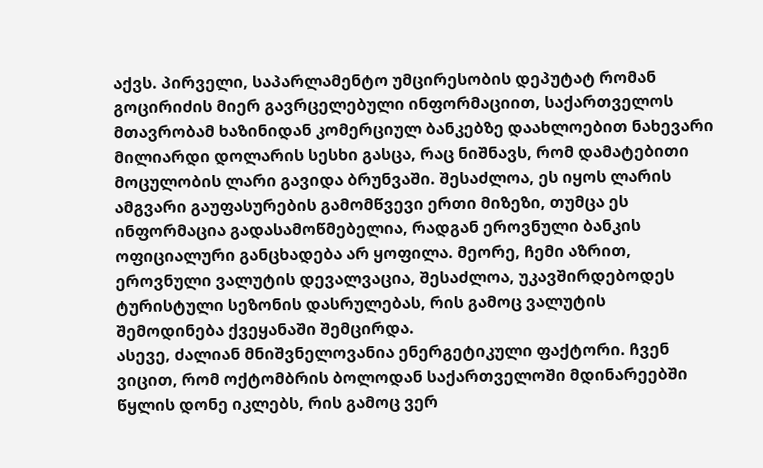აქვს. პირველი, საპარლამენტო უმცირესობის დეპუტატ რომან გოცირიძის მიერ გავრცელებული ინფორმაციით, საქართველოს მთავრობამ ხაზინიდან კომერციულ ბანკებზე დაახლოებით ნახევარი მილიარდი დოლარის სესხი გასცა, რაც ნიშნავს, რომ დამატებითი მოცულობის ლარი გავიდა ბრუნვაში. შესაძლოა, ეს იყოს ლარის ამგვარი გაუფასურების გამომწვევი ერთი მიზეზი, თუმცა ეს ინფორმაცია გადასამოწმებელია, რადგან ეროვნული ბანკის ოფიციალური განცხადება არ ყოფილა. მეორე, ჩემი აზრით, ეროვნული ვალუტის დევალვაცია, შესაძლოა, უკავშირდებოდეს ტურისტული სეზონის დასრულებას, რის გამოც ვალუტის შემოდინება ქვეყანაში შემცირდა.
ასევე, ძალიან მნიშვნელოვანია ენერგეტიკული ფაქტორი. ჩვენ ვიცით, რომ ოქტომბრის ბოლოდან საქართველოში მდინარეებში წყლის დონე იკლებს, რის გამოც ვერ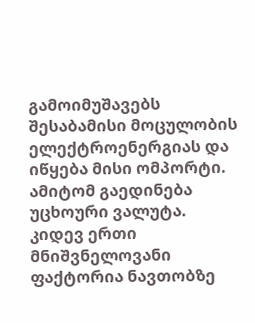გამოიმუშავებს შესაბამისი მოცულობის ელექტროენერგიას და იწყება მისი ომპორტი. ამიტომ გაედინება უცხოური ვალუტა.
კიდევ ერთი მნიშვნელოვანი ფაქტორია ნავთობზე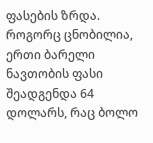ფასების ზრდა. როგორც ცნობილია, ერთი ბარელი ნავთობის ფასი შეადგენდა 64 დოლარს, რაც ბოლო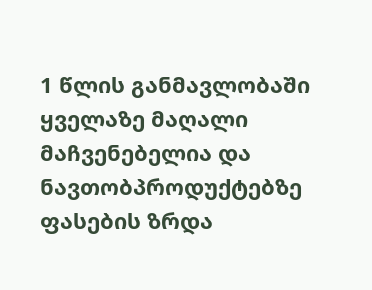1 წლის განმავლობაში ყველაზე მაღალი მაჩვენებელია და ნავთობპროდუქტებზე ფასების ზრდა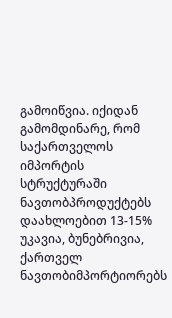გამოიწვია. იქიდან გამომდინარე, რომ საქართველოს იმპორტის სტრუქტურაში ნავთობპროდუქტებს დაახლოებით 13-15% უკავია, ბუნებრივია, ქართველ ნავთობიმპორტიორებს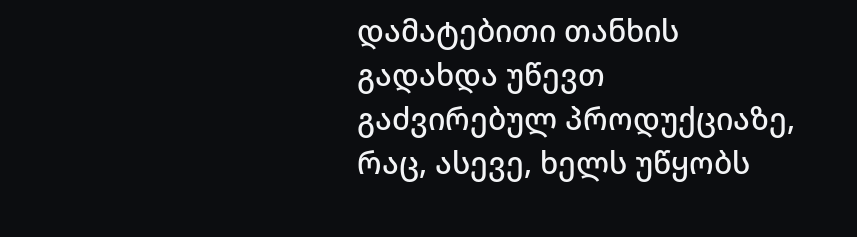დამატებითი თანხის გადახდა უწევთ გაძვირებულ პროდუქციაზე, რაც, ასევე, ხელს უწყობს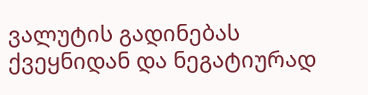ვალუტის გადინებას ქვეყნიდან და ნეგატიურად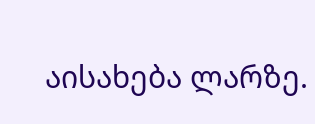აისახება ლარზე.